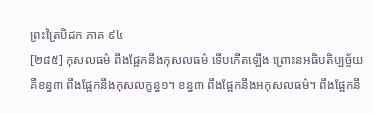ព្រះត្រៃបិដក ភាគ ៩៤
[២៨៥] កុសលធម៌ ពឹងផ្អែកនឹងកុសលធម៌ ទើបកើតឡើង ព្រោះនអធិបតិប្បច្ច័យ គឺខន្ធ៣ ពឹងផ្អែកនឹងកុសលក្ខន្ធ១។ ខន្ធ៣ ពឹងផ្អែកនឹងអកុសលធម៌។ ពឹងផ្អែកនឹ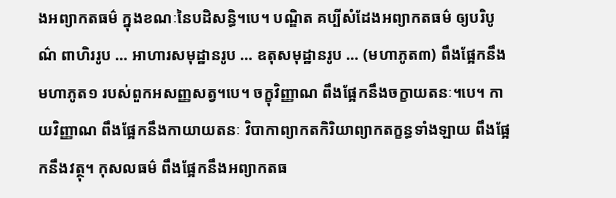ងអព្យាកតធម៌ ក្នុងខណៈនៃបដិសន្ធិ។បេ។ បណ្ឌិត គប្បីសំដែងអព្យាកតធម៌ ឲ្យបរិបូណ៌ ពាហិររូប … អាហារសមុដ្ឋានរូប … ឧតុសមុដ្ឋានរូប … (មហាភូត៣) ពឹងផ្អែកនឹងមហាភូត១ របស់ពួកអសញ្ញសត្វ។បេ។ ចក្ខុវិញ្ញាណ ពឹងផ្អែកនឹងចក្ខាយតនៈ។បេ។ កាយវិញ្ញាណ ពឹងផ្អែកនឹងកាយាយតនៈ វិបាកាព្យាកតកិរិយាព្យាកតក្ខន្ធទាំងឡាយ ពឹងផ្អែកនឹងវត្ថុ។ កុសលធម៌ ពឹងផ្អែកនឹងអព្យាកតធ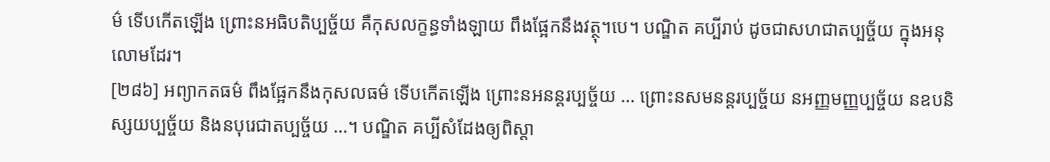ម៌ ទើបកើតឡើង ព្រោះនអធិបតិប្បច្ច័យ គឺកុសលក្ខន្ធទាំងឡាយ ពឹងផ្អែកនឹងវត្ថុ។បេ។ បណ្ឌិត គប្បីរាប់ ដូចជាសហជាតប្បច្ច័យ ក្នុងអនុលោមដែរ។
[២៨៦] អព្យាកតធម៌ ពឹងផ្អែកនឹងកុសលធម៌ ទើបកើតឡើង ព្រោះនអនន្តរប្បច្ច័យ … ព្រោះនសមនន្តរប្បច្ច័យ នអញ្ញមញ្ញប្បច្ច័យ នឧបនិស្សយប្បច្ច័យ និងនបុរេជាតប្បច្ច័យ …។ បណ្ឌិត គប្បីសំដែងឲ្យពិស្ដា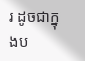រ ដូចជាក្នុងប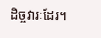ដិច្ចវារៈដែរ។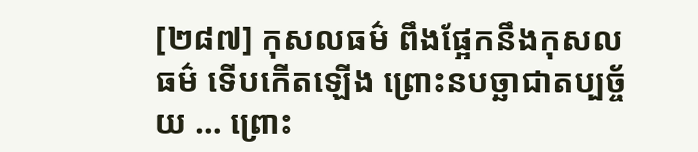[២៨៧] កុសលធម៌ ពឹងផ្អែកនឹងកុសលធម៌ ទើបកើតឡើង ព្រោះនបច្ឆាជាតប្បច្ច័យ … ព្រោះ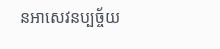នអាសេវនប្បច្ច័យ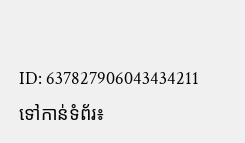ID: 637827906043434211
ទៅកាន់ទំព័រ៖